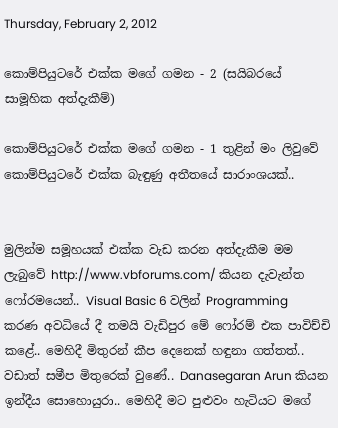Thursday, February 2, 2012

කොම්පියුටරේ එක්ක මගේ ගමන - 2 (සයිබරයේ සාමූහික අත්දැකීම්)

කොම්පියුටරේ එක්ක මගේ ගමන - 1 තුළින් මං ලිවුවේ කොම්පියුටරේ එක්ක බැඳුණු අතීතයේ සාරාංශයක්..


මුලින්ම සමූහයක් එක්ක වැඩ කරන අත්දැකීම මම ලැබුවේ http://www.vbforums.com/ කියන දැවැන්ත ෆෝරමයෙන්.. Visual Basic 6 වලින් Programming  කරණ අවධියේ දී තමයි වැඩිපුර මේ ෆෝරම් එක පාවිච්චි කළේ.. මෙහිදී මිතුරන් කීප දෙනෙක් හඳුනා ගත්තත්.. වඩාත් සමීප මිතුරෙක් වුණේ.. Danasegaran Arun කියන ඉන්දීය සොහොයුරා.. මෙහිදී මට පුළුවං හැටියට මගේ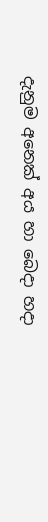දැනුම අනෙක් අය හා බෙදා හදා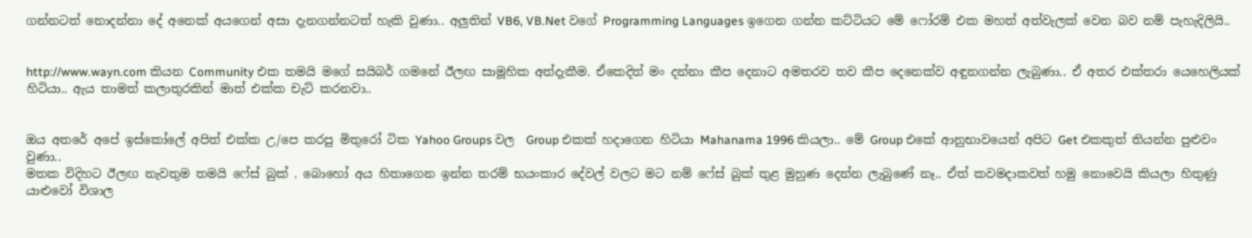ගන්නටත් නොදන්නා දේ අනෙක් අයගෙන් අසා දැනගන්නටත් හැකි වුණා.. අලුතින් VB6, VB.Net වගේ Programming Languages ඉගෙන ගන්න කට්ටියට මේ ෆෝරම් එක මහත් අත්වැලක් වෙන බව නම් පැහැදිලියි..


http://www.wayn.com කියන Community එක තමයි මගේ සයිබර් ගමනේ ඊලඟ සාමූහික අත්දැකීම. ඒකෙදිත් මං දන්නා කීප දෙනාට අමතරව තව කීප දෙනෙක්ව අඳුනගන්න ලැබුණා.. ඒ අතර එක්තරා යෙහෙලියක් හිටියා.. ඇය තාමත් කලාතුරකින් මාත් එක්ක චැට් කරනවා..


ඔය අතරේ අපේ ඉස්කෝලේ අපිත් එක්ක උ/පෙ කරපු මිතුරෝ ටික Yahoo Groups වල  Group එකක් හදාගෙන හිටියා Mahanama 1996 කියලා.. මේ Group එකේ ආනුභාවයෙන් අපිට Get එකකුත් තියන්න පුළුවං වුණා..
මතක විදිහට ඊලඟ නැවතුම තමයි ෆේස් බුක් . බොහෝ අය හිතාගෙන ඉන්න තරම් භයංකාර දේවල් වලට මට නම් ෆේස් බුක් තුළ මුහුණ දෙන්න ලැබුණේ නෑ.. ඒත් කවමදාකවත් හමු නොවෙයි කියලා හිතුණු යාළුවෝ විශාල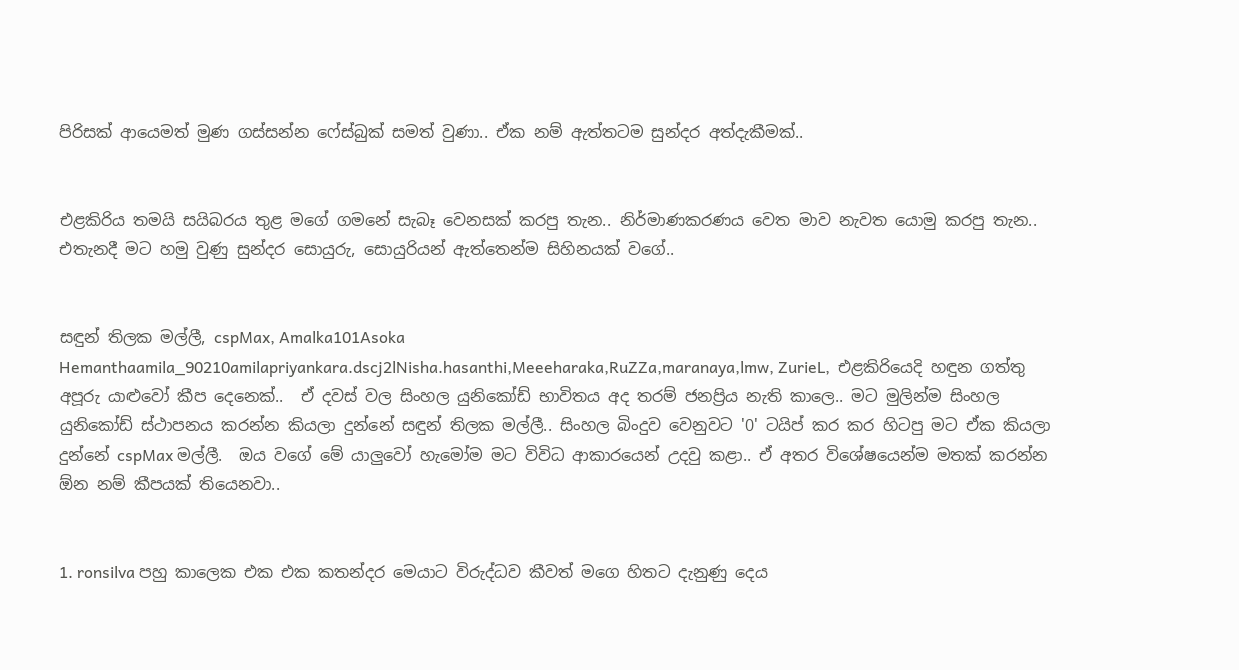පිරිසක් ආයෙමත් මුණ ගස්සන්න ෆේස්බුක් සමත් වුණා.. ඒක නම් ඇත්තටම සුන්දර අත්දැකීමක්..


එළකිරිය තමයි සයිබරය තුළ මගේ ගමනේ සැබෑ වෙනසක් කරපු තැන.. නිර්මාණකරණය වෙත මාව නැවත යොමු කරපු තැන.. එතැනදී මට හමු වුණු සුන්දර සොයුරු, සොයුරියන් ඇත්තෙන්ම සිහිනයක් වගේ..


සඳුන් තිලක මල්ලී, cspMax, Amalka101Asoka Hemanthaamila_90210amilapriyankara.dscj2lNisha.hasanthi,Meeeharaka,RuZZa,maranaya,lmw, ZurieL,  එළකිරියෙදි හඳුන ගත්තු අපූරු යාළුවෝ කීප දෙනෙක්..  ඒ දවස් වල සිංහල යුනිකෝඩ් භාවිතය අද තරම් ජනප්‍රිය නැති කාලෙ.. මට මුලින්ම සිංහල යුනිකෝඩ් ස්ථාපනය කරන්න කියලා දුන්නේ සඳුන් තිලක මල්ලී.. සිංහල බිංදුව වෙනුවට '0' ටයිප් කර කර හිටපු මට ඒක කියලා දුන්නේ cspMax මල්ලී.  ඔය වගේ මේ යාලුවෝ හැමෝම මට විවිධ ආකාරයෙන් උදවු කළා.. ඒ අතර විශේෂයෙන්ම මතක් කරන්න ඕන නම් කීපයක් තියෙනවා..


1. ronsilva පහු කාලෙක එක එක කතන්දර මෙයාට විරුද්ධව කීවත් මගෙ හිතට දැනුණු දෙය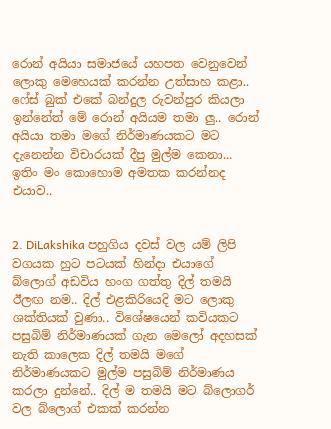රොන් අයියා සමාජයේ යහපත වෙනුවෙන් ලොකු මෙහෙයක් කරන්න උත්සාහ කළා.. ෆේස් බුක් එකේ බන්දුල රුවන්පුර කියලා ඉන්නේත් මේ රොන් අයියම තමා ලු.. රොන් අයියා තමා මගේ නිර්මාණයකට මට දැනෙන්න විචාරයක් දීපු මුල්ම කෙනා... ඉතිං මං කොහොම අමතක කරන්නද එයාව..


2. DiLakshika පහුගිය දවස් වල යම් ලිපි වගයක හුට පටයක් හින්දා එයාගේ බ්ලොග් අඩවිය හංග ගත්තු දිල් තමයි ඊලඟ නම.. දිල් එළකිරියෙදි මට ලොකු ශක්තියක් වුණා.. විශේෂයෙන් කවියකට පසුබිම් නිර්මාණයක් ගැන මෙලෝ අදහසක් නැති කාලෙක දිල් තමයි මගේ නිර්මාණයකට මුල්ම පසුබිම් නිර්මාණය කරලා දුන්නේ.. දිල් ම තමයි මට බ්ලොගර් වල බ්ලොග් එකක් කරන්න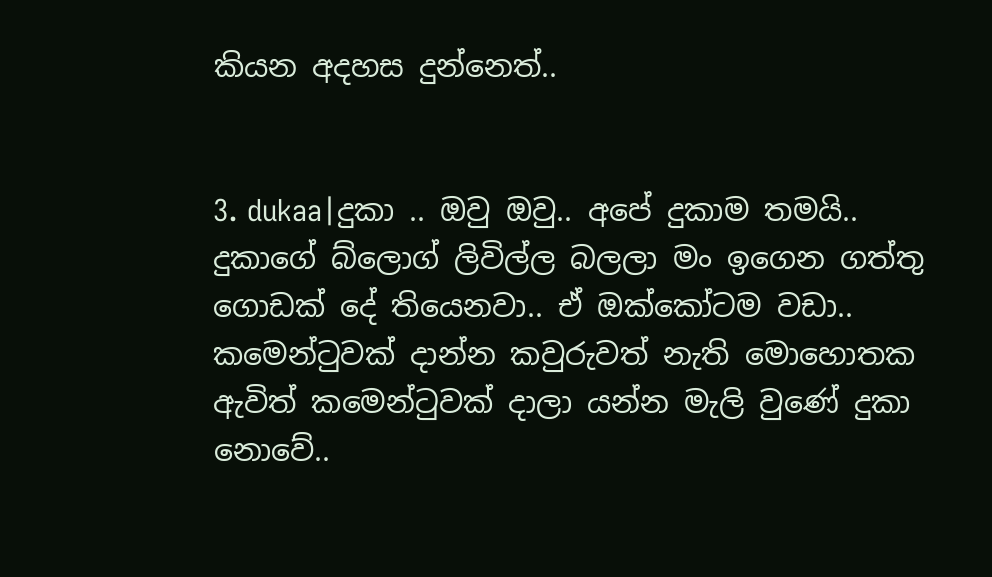කියන අදහස දුන්නෙත්..


3. dukaa|දුකා .. ඔවු ඔවු.. අපේ දුකාම තමයි.. දුකාගේ බ්ලොග් ලිවිල්ල බලලා මං ඉගෙන ගත්තු ගොඩක් දේ තියෙනවා.. ඒ ඔක්කෝටම වඩා.. කමෙන්ටුවක් දාන්න කවුරුවත් නැති මොහොතක ඇවිත් කමෙන්ටුවක් දාලා යන්න මැලි වුණේ දුකා නොවේ..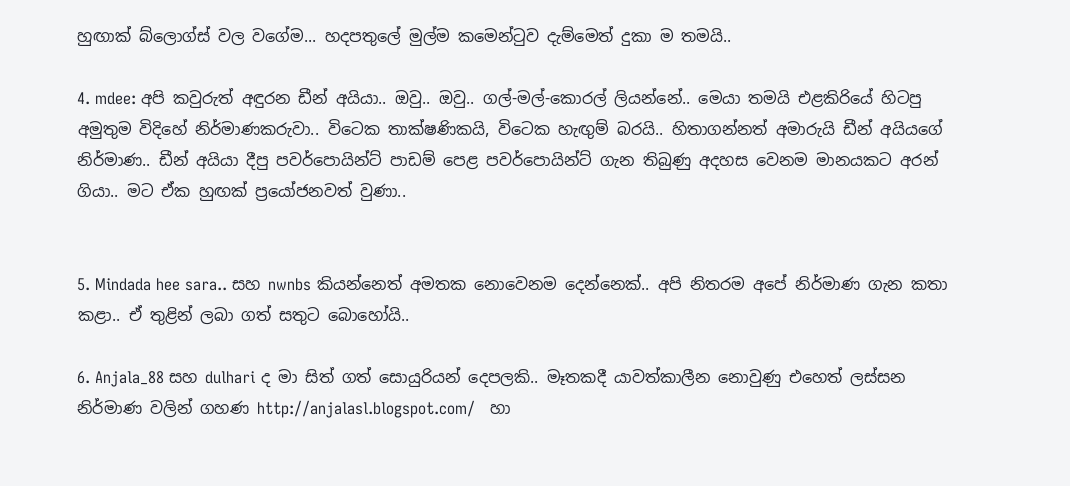හුඟාක් බ්ලොග්ස් වල වගේම... හදපතුලේ මුල්ම කමෙන්ටුව දැම්මෙත් දුකා ම තමයි..

4. mdee: අපි කවුරුත් අඳුරන ඩීන් අයියා.. ඔවු.. ඔවු.. ගල්-මල්-කොරල් ලියන්නේ.. මෙයා තමයි එළකිරියේ හිටපු අමුතුම විදිහේ නිර්මාණකරුවා.. විටෙක තාක්ෂණිකයි, විටෙක හැඟුම් බරයි.. හිතාගන්නත් අමාරුයි ඩීන් අයියගේ නිර්මාණ.. ඩීන් අයියා දීපු පවර්පොයින්ට් පාඩම් පෙළ පවර්පොයින්ට් ගැන තිබුණු අදහස වෙනම මානයකට අරන් ගියා.. මට ඒක හුඟක් ප්‍රයෝජනවත් වුණා..


5. Mindada hee sara.. සහ nwnbs කියන්නෙත් අමතක නොවෙනම දෙන්නෙක්.. අපි නිතරම අපේ නිර්මාණ ගැන කතා කළා.. ඒ තුළින් ලබා ගත් සතුට බොහෝයි..

6. Anjala_88 සහ dulhari ද මා සිත් ගත් සොයුරියන් දෙපලකි.. මෑතකදී යාවත්කාලීන නොවුණු එහෙත් ලස්සන නිර්මාණ වලින් ගහණ http://anjalasl.blogspot.com/   හා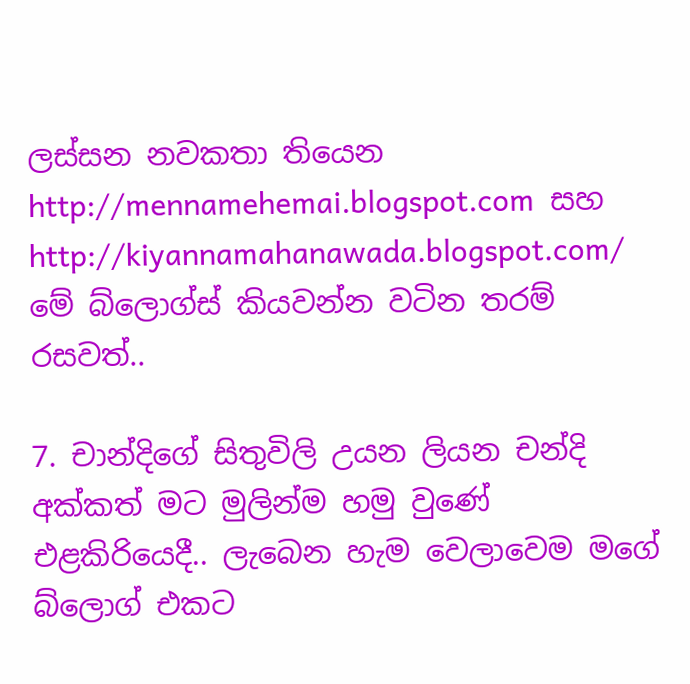ලස්සන නවකතා තියෙන  http://mennamehemai.blogspot.com  සහ http://kiyannamahanawada.blogspot.com/  මේ බ්ලොග්ස් කියවන්න වටින තරම් රසවත්..

7. චාන්දිගේ සිතුවිලි උයන ලියන චන්දි අක්කත් මට මුලින්ම හමු වුණේ එළකිරියෙදී.. ලැබෙන හැම වෙලාවෙම මගේ බ්ලොග් එකට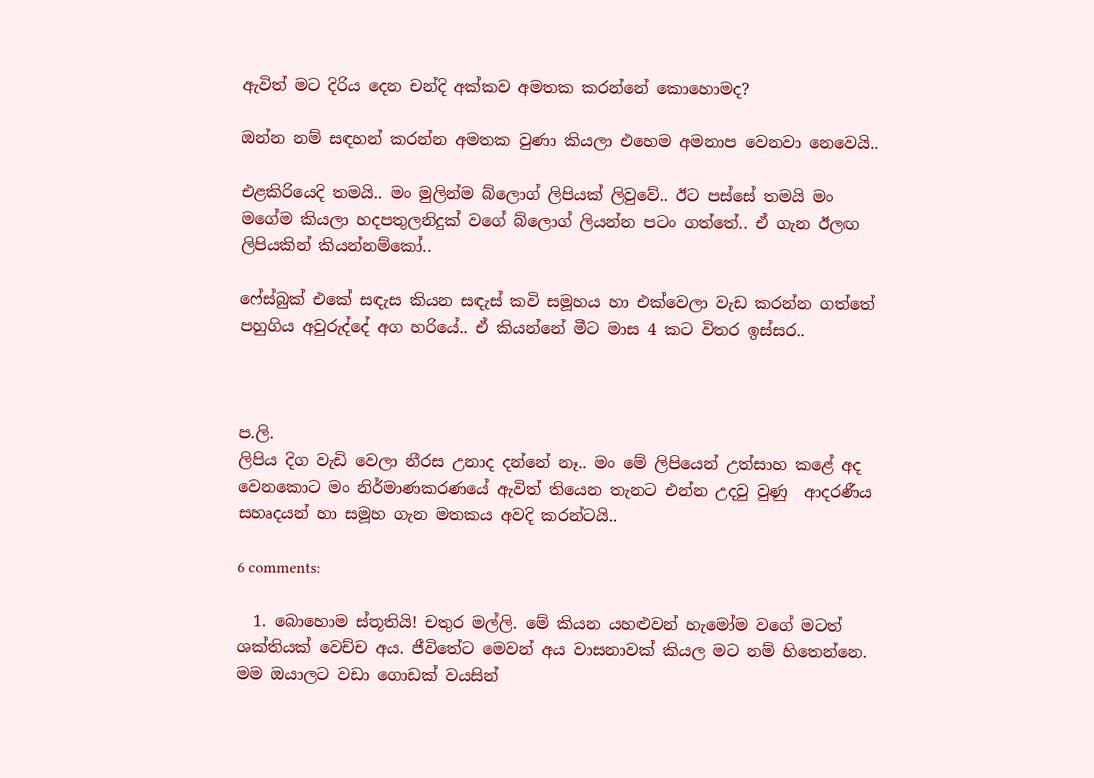ඇවිත් මට දිරිය දෙන චන්දි අක්කව අමතක කරන්නේ කොහොමද?

ඔන්න නම් සඳහන් කරන්න අමතක වුණා කියලා එහෙම අමනාප වෙනවා නෙවෙයි..

එළකිරියෙදි තමයි.. මං මුලින්ම බ්ලොග් ලිපියක් ලිවුවේ.. ඊට පස්සේ තමයි මං මගේම කියලා හදපතුලනිදුක් වගේ බ්ලොග් ලියන්න පටං ගත්තේ.. ඒ ගැන ඊලඟ ලිපියකින් කියන්නම්කෝ..

ෆේස්බුක් එකේ සඳැස කියන සඳැස් කවි සමූහය හා එක්වෙලා වැඩ කරන්න ගත්තේ පහුගිය අවුරුද්දේ අග හරියේ.. ඒ කියන්නේ මීට මාස 4 කට විතර ඉස්සර..



ප.ලි.
ලිපිය දිග වැඩි වෙලා නීරස උනාද දන්නේ නෑ.. මං මේ ලිපියෙන් උත්සාහ කළේ අද වෙනකොට මං නිර්මාණකරණයේ ඇවිත් තියෙන තැනට එන්න උදවු වුණු  ආදරණීය සහෘදයන් හා සමූහ ගැන මතකය අවදි කරන්ටයි..

6 comments:

  1. බොහොම ස්තූතියි! චතුර මල්ලි. මේ කියන යහළුවන් හැමෝම වගේ මටත් ශක්තියක් වෙච්ච අය. ජීවිතේට මෙවන් අය වාසනාවක් කියල මට නම් හිතෙන්නෙ. මම ඔයාලට වඩා ගොඩක් වයසින්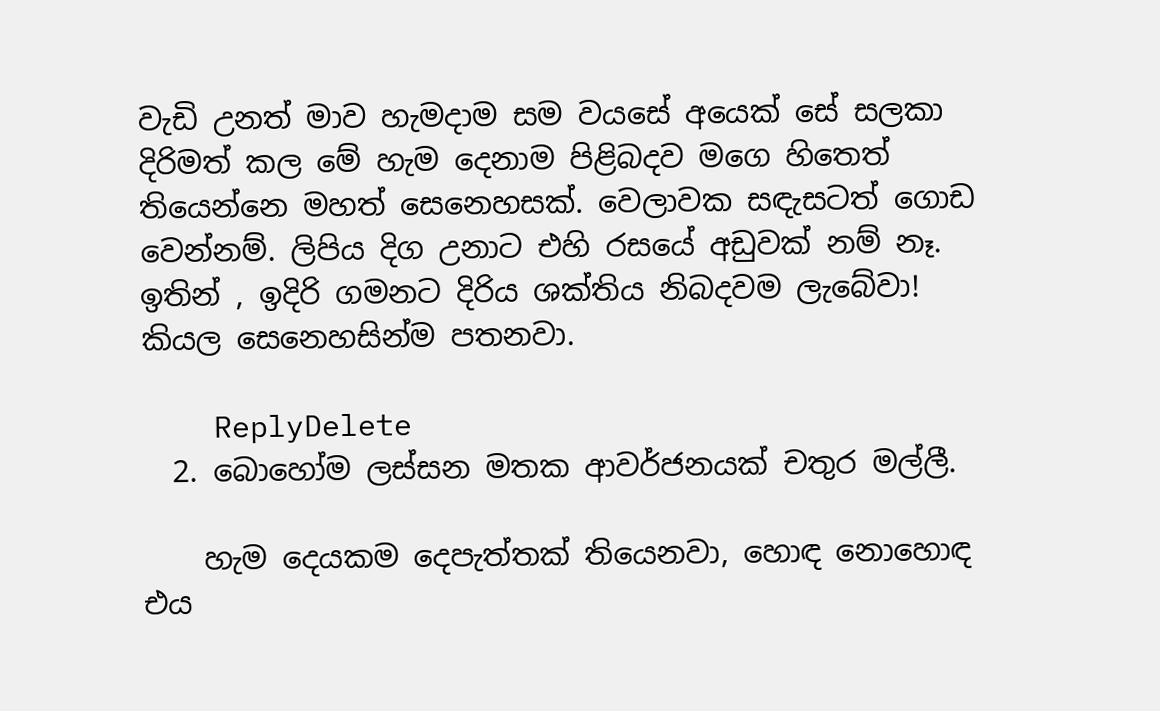වැඩි උනත් මාව හැමදාම සම වයසේ අයෙක් සේ සලකා දිරිමත් කල මේ හැම දෙනාම පිළිබදව මගෙ හිතෙත් තියෙන්නෙ මහත් සෙනෙහසක්. වෙලාවක සඳැසටත් ගොඩ වෙන්නම්. ලිපිය දිග උනාට එහි රසයේ අඩුවක් නම් නෑ. ඉතින් , ඉදිරි ගමනට දිරිය ශක්තිය නිබදවම ලැබේවා! කියල සෙනෙහසින්ම පතනවා.

    ReplyDelete
  2. බොහෝම ලස්සන මතක ආවර්ජනයක් චතුර මල්ලී.

    හැම දෙයකම දෙපැත්තක් තියෙනවා, හොඳ නොහොඳ එය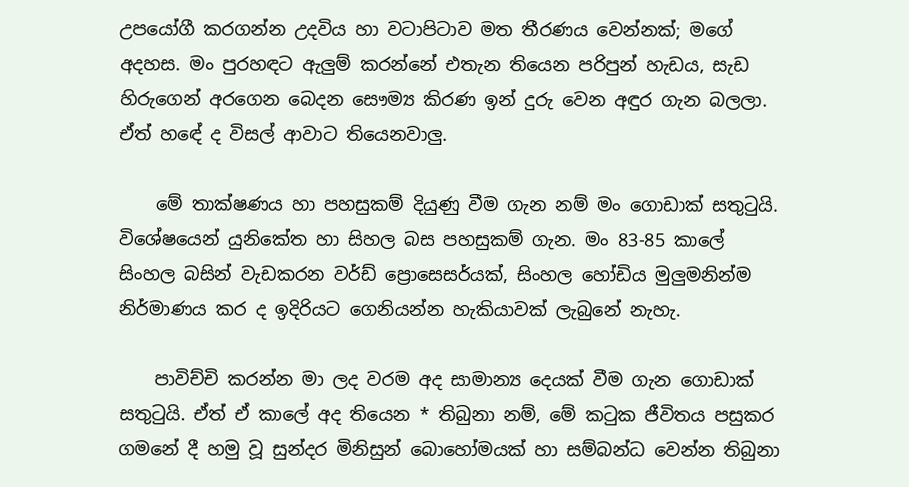උපයෝගී කරගන්න උදවිය හා වටාපිටාව මත තීරණය වෙන්නක්; මගේ අදහස. මං පුරහඳට ඇලුම් කරන්නේ එතැන තියෙන පරිපුන් හැඩය, සැඩ හිරුගෙන් අරගෙන බෙදන සෞම්‍ය කිරණ ඉන් දුරු වෙන අඳුර ගැන බලලා. ඒත් හඳේ ද විසල් ආවාට තියෙනවාලු.

    මේ තාක්ෂණය හා පහසුකම් දියුණු වීම ගැන නම් මං ගොඩාක් සතුටුයි. විශේෂයෙන් යුනිකේත හා සිහල බස පහසුකම් ගැන. මං 83-85 කාලේ සිංහල බසින් වැඩකරන වර්ඩ් ප්‍රොසෙසර්යක්, සිංහල හෝඩිය මුලුමනින්ම නිර්මාණය කර ද ඉදිරියට ගෙනියන්න හැකියාවක් ලැබුනේ නැහැ.

    පාවිච්චි කරන්න මා ලද වරම අද සාමාන්‍ය දෙයක් වීම ගැන ගොඩාක් සතුටුයි. ඒත් ඒ කාලේ අද තියෙන * තිබුනා නම්, මේ කටුක ජීවිතය පසුකර ගමනේ දී හමු වූ සුන්දර මිනිසුන් බොහෝමයක් හා සම්බන්ධ වෙන්න තිබුනා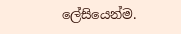ලේසියෙන්ම.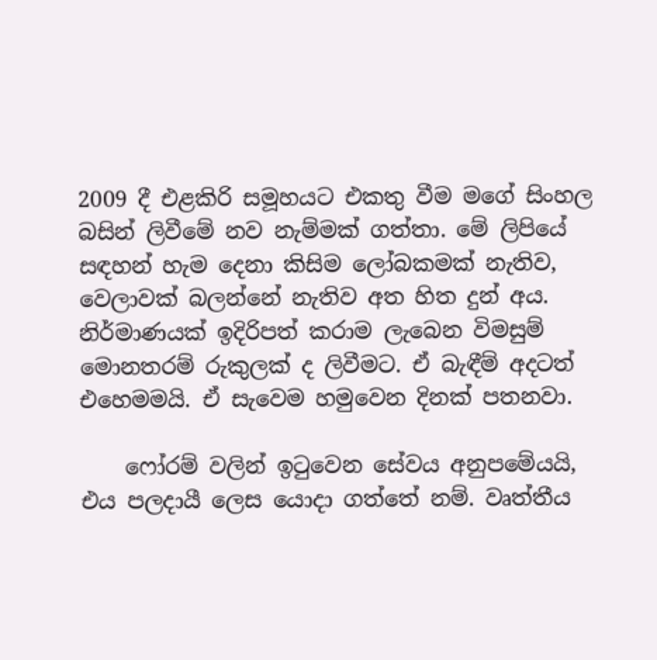2009 දී එළකිරි සමූහයට එකතු වීම මගේ සිංහල බසින් ලිවීමේ නව නැම්මක් ගත්තා. මේ ලිපියේ සඳහන් හැම දෙනා කිසිම ලෝබකමක් නැතිව, වෙලාවක් බලන්නේ නැතිව අත හිත දුන් අය. නිර්මාණයක් ඉදිරිපත් කරාම ලැබෙන විමසුම් මොනතරම් රුකුලක් ද ලිවීමට. ඒ බැඳීම් අදටත් එහෙමමයි. ඒ සැවෙම හමුවෙන දිනක් පතනවා.

    ෆෝරම් වලින් ඉටුවෙන සේවය අනුපමේයයි, එය පලදායී ලෙස යොදා ගත්තේ නම්. වෘත්තීය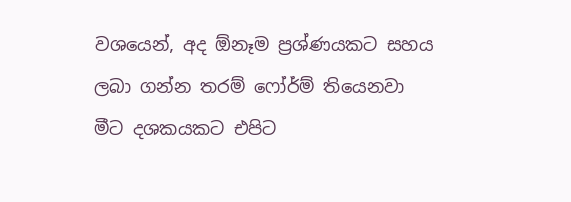වශයෙන්, අද ඕනෑම ප්‍රශ්ණයකට සහය ලබා ගන්න තරම් ෆෝර්ම් තියෙනවා මීට දශකයකට එපිට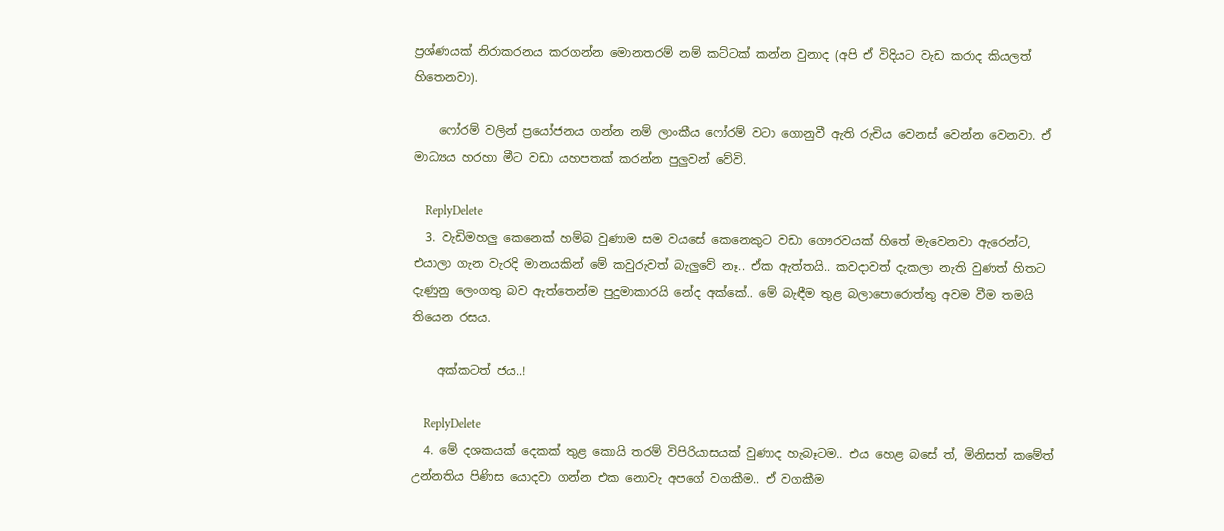ප්‍රශ්ණයක් නිරාකරනය කරගන්න මොනතරම් නම් කට්ටක් කන්න වුනාද (අපි ඒ විදියට වැඩ කරාද කියලත් හිතෙනවා).

    ෆෝරම් වලින් ප්‍රයෝජනය ගන්න නම් ලාංකීය ෆෝරම් වටා ගොනුවී ඇති රුචිය වෙනස් වෙන්න වෙනවා. ඒ මාධ්‍යය හරහා මීට වඩා යහපතක් කරන්න පුලුවන් වේවි.

    ReplyDelete
  3. වැඩිමහලු කෙනෙක් හම්බ වුණාම සම වයසේ කෙනෙකුට වඩා ගෞරවයක් හිතේ මැවෙනවා ඇරෙන්ට, එයාලා ගැන වැරදි මානයකින් මේ කවුරුවත් බැලුවේ නෑ.. ඒක ඇත්තයි.. කවදාවත් දැකලා නැති වුණත් හිතට දැණුනු ලෙංගතු බව ඇත්තෙන්ම පුදුමාකාරයි නේද අක්කේ.. මේ බැඳීම තුළ බලාපොරොත්තු අවම වීම තමයි තියෙන රසය.

    අක්කටත් ජය..!

    ReplyDelete
  4. මේ දශකයක් දෙකක් තුළ කොයි තරම් විපිරියාසයක් වුණාද හැබෑටම.. එය හෙළ බසේ ත්, මිනිසත් කමේත් උන්නතිය පිණිස යොදවා ගන්න එක නොවැ අපගේ වගකීම.. ඒ වගකීම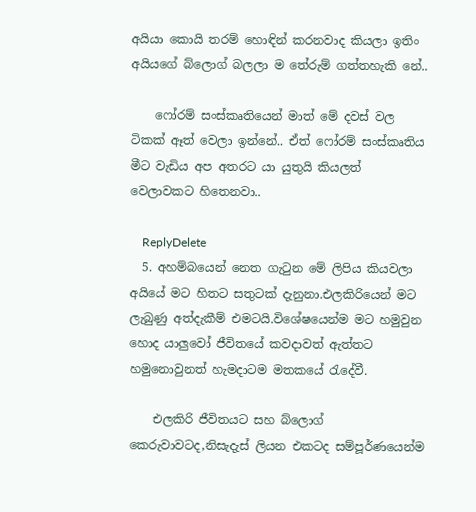අයියා කොයි තරම් හොඳින් කරනවාද කියලා ඉතිං අයියගේ බ්ලොග් බලලා ම තේරුම් ගත්තහැකි නේ..

    ෆෝරම් සංස්කෘතියෙන් මාත් මේ දවස් වල ටිකක් ඈත් වෙලා ඉන්නේ.. ඒත් ෆෝරම් සංස්කෘතිය මීට වැඩිය අප අතරට යා යුතුයි කියලත් වෙලාවකට හිතෙනවා..

    ReplyDelete
  5. අහම්බයෙන් නෙත ගැටුන මේ ලිපිය කියවලා අයියේ මට හිතට සතුටක් දැනුනා.එලකිරියෙන් මට ලැබුණු අත්දැකීම් එමටයි.විශේෂයෙන්ම මට හමුවුන හොද යාලුවෝ ජීවිතයේ කවදාවත් ඇත්තට හමුනොවුනත් හැමදාටම මතකයේ රැදේවී.

    එලකිරි ජීවිතයට සහ බ්ලොග් කෙරුවාවටද,නිසැදැස් ලියන එකටද සම්පූර්ණයෙන්ම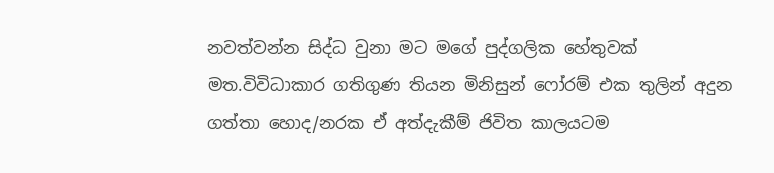නවත්වන්න සිද්ධ වුනා මට මගේ පුද්ගලික හේතුවක් මත.විවිධාකාර ගතිගුණ තියන මිනිසුන් ෆෝරම් එක තුලින් අදුන ගත්තා හොද/නරක ඒ අත්දැකීම් ජිවිත කාලයටම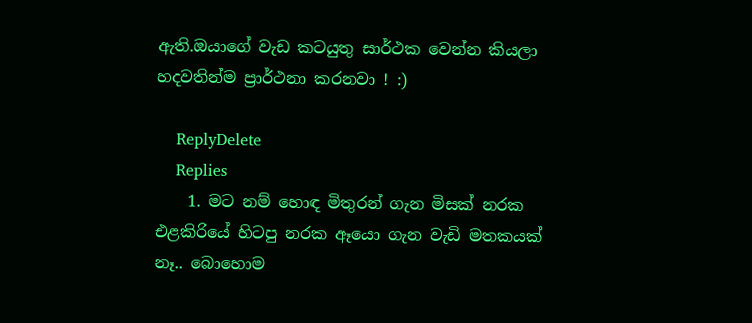ඇති.ඔයාගේ වැඩ කටයුතු සාර්ථක වෙන්න කියලා හදවතින්ම ප්‍රාර්ථනා කරනවා ! :)

    ReplyDelete
    Replies
    1. මට නම් හොඳ මිතුරන් ගැන මිසක් නරක එළකිරියේ හිටපු නරක ඈයො ගැන වැඩි මතකයක් නෑ.. බොහොම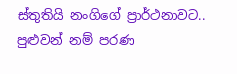ස්තුතියි නංගිගේ ප්‍රාර්ථනාවට.. පුළුවන් නම් පරණ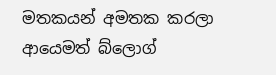මතකයන් අමතක කරලා ආයෙමත් බ්ලොග්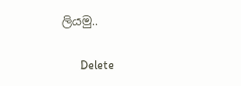ලියමු..

      Delete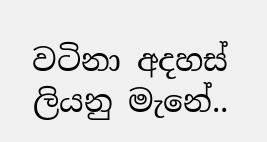වටිනා අදහස් ලියනු මැනේ..